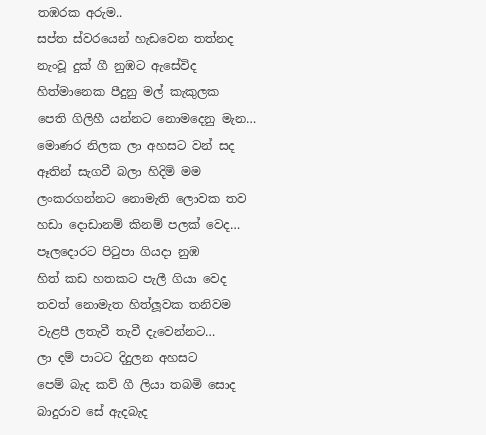තඹරක අරුම..
සප්ත ස්වරයෙන් හැඩවෙන තත්නද
නැංවූ දුක් ගී නුඹට ඇසේවිද
හිත්මානෙක පීදුනු මල් කැකුලක
පෙති ගිලිහී යන්නට නොමදෙනු මැන…
මොණර නිලක ලා අහසට වන් සද
ඈතින් සැගවී බලා හිදිමි මම
ලංකරගන්නට නොමැති ලොවක තව
හඩා දොඩානම් කිනම් පලක් වෙද…
පෑලදොරට පිටුපා ගියදා නුඹ
හිත් කඩ හතකට පැලී ගියා වෙද
තවත් නොමැත හිත්ලූවක තනිවම
වැළපී ලතැවී තැවී දැවෙන්නට…
ලා දම් පාටට දිදුලන අහසට
පෙම් බැද කව් ගී ලියා තබමි සොද
බාදුරාව සේ ඇදබැද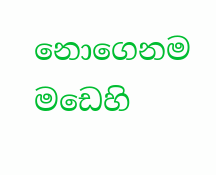නොගෙනම
මඩෙහි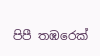පිපී තඹරෙක්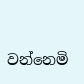වන්නෙමි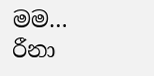මම…
රීනා